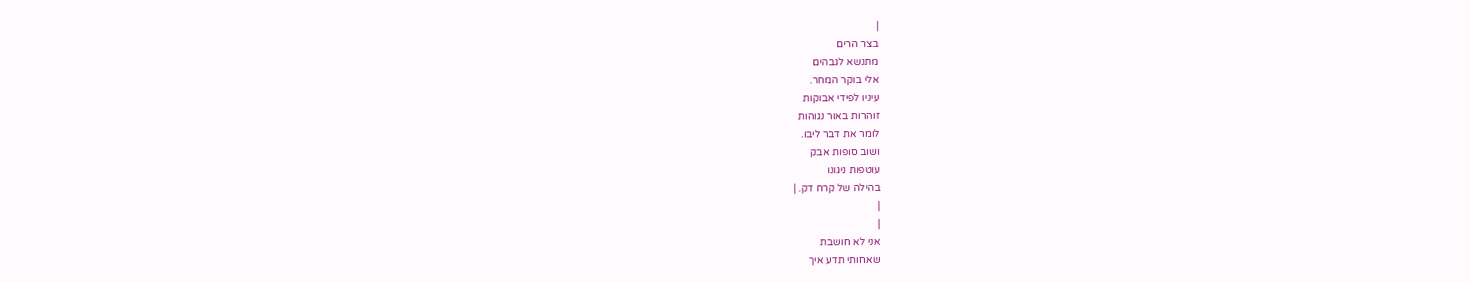|
בצר הרים
מתנשא לגבהים
אלי בוקר המחר.
עיניו לפידי אבוקות
זוהרות באור נגוהות
לומר את דבר ליבו.
ושוב סופות אבק
עוטפות ניגונו
בהילה של קרח דק. |
|
|
אני לא חושבת
שאחותי תדע איך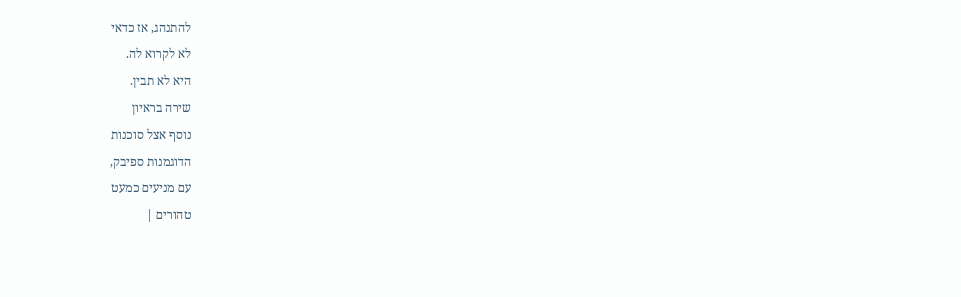להתנהג, אז כדאי
לא לקרוא לה.
היא לא תבין.
שירה בראיון
נוסף אצל סוכנות
הדוגמנות ספיבק,
עם מניעים כמעט
טהורים |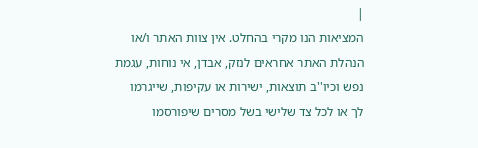|
המציאות הנו מקרי בהחלט. אין צוות האתר ו/או
הנהלת האתר אחראים לנזק, אבדן, אי נוחות, עגמת
נפש וכיו''ב תוצאות, ישירות או עקיפות, שייגרמו
לך או לכל צד שלישי בשל מסרים שיפורסמו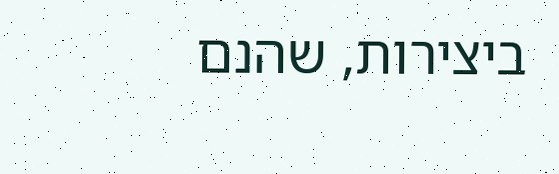ביצירות, שהנם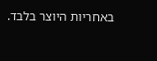באחריות היוצר בלבד.